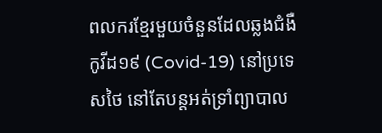ពលករខ្មែរមួយចំនួនដែលឆ្លងជំងឺកូវីដ១៩ (Covid-19) នៅប្រទេសថៃ នៅតែបន្តអត់ទ្រាំព្យាបាល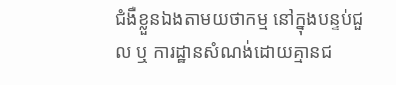ជំងឺខ្លួនឯងតាមយថាកម្ម នៅក្នុងបន្ទប់ជួល ឬ ការដ្ឋានសំណង់ដោយគ្មានជ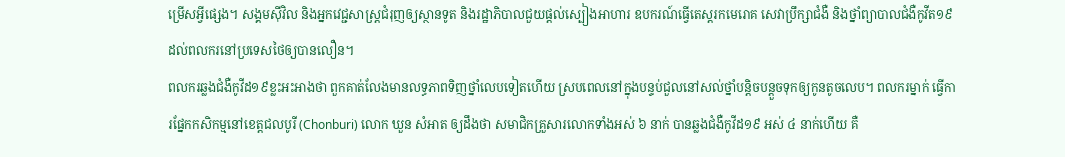ម្រើសអ្វីផ្សេង។ សង្គមស៊ីវិល និងអ្នកវេជ្ជសាស្ត្រជំរុញឲ្យស្ថានទូត និងរដ្ឋាភិបាលជួយផ្ដល់ស្បៀងអាហារ ឧបករណ៍ធ្វើតេស្តរកមេរោគ សេវាប្រឹក្សាជំងឺ និងថ្នាំព្យាបាលជំងឺកូវីត១៩ដល់ពលករនៅប្រទេសថៃឲ្យបានលឿន។
ពលករឆ្លងជំងឺកូវីដ១៩ខ្លះអះអាងថា ពួកគាត់លែងមានលទ្ធភាពទិញថ្នាំលេបទៀតហើយ ស្របពេលនៅក្នុងបន្ទប់ជួលនៅសល់ថ្នាំបន្តិចបន្តួចទុកឲ្យកូនតូចលេប។ ពលករម្នាក់ ធ្វើការផ្នែកកសិកម្មនៅខេត្តជលបូរី (Chonburi) លោក ឃួន សំអាត ឲ្យដឹងថា សមាជិកគ្រួសារលោកទាំងអស់ ៦ នាក់ បានឆ្លងជំងឺកូវីដ១៩ អស់ ៤ នាក់ហើយ គឺ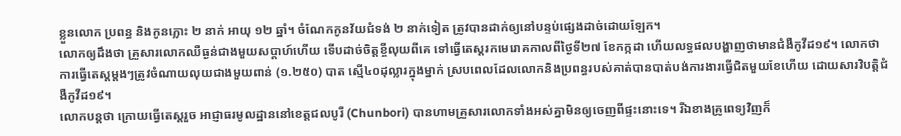ខ្លួនលោក ប្រពន្ធ និងកូនភ្លោះ ២ នាក់ អាយុ ១២ ឆ្នាំ។ ចំណែកកូនវ័យជំទង់ ២ នាក់ទៀត ត្រូវបានដាក់ឲ្យនៅបន្ទប់ផ្សេងដាច់ដោយឡែក។
លោកឲ្យដឹងថា គ្រួសារលោកឈឺធ្ងន់ជាងមួយសប្ដាហ៍ហើយ ទើបដាច់ចិត្តខ្ចីលុយពីគេ ទៅធ្វើតេស្តរកមេរោគកាលពីថ្ងៃទី២៧ ខែកក្កដា ហើយលទ្ធផលបង្ហាញថាមានជំងឺកូវីដ១៩។ លោកថា ការធ្វើតេស្តម្ដងៗត្រូវចំណាយលុយជាងមួយពាន់ (១.២៥០) បាត ស្មើ៤០ដុល្លារក្នុងម្នាក់ ស្របពេលដែលលោកនិងប្រពន្ធរបស់គាត់បានបាត់បង់ការងារធ្វើជិតមួយខែហើយ ដោយសារវិបត្តិជំងឺកូវីដ១៩។
លោកបន្តថា ក្រោយធ្វើតេស្តរួច អាជ្ញាធរមូលដ្ឋាននៅខេត្តជលបូរី (Chunbori) បានហាមគ្រួសារលោកទាំងអស់គ្នាមិនឲ្យចេញពីផ្ទះនោះទេ។ រីឯខាងគ្រូពេទ្យវិញក៏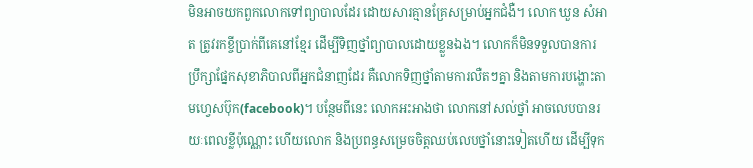មិនអាចយកពួកលោកទៅព្យាបាលដែរ ដោយសារគ្មានគ្រែសម្រាប់អ្នកជំងឺ។ លោក ឃួន សំអាត ត្រូវរកខ្ចីប្រាក់ពីគេនៅខ្មែរ ដើម្បីទិញថ្នាំព្យាបាលដោយខ្លួនឯង។ លោកក៏មិនទទួលបានការប្រឹក្សាផ្នែកសុខាភិបាលពីអ្នកជំនាញដែរ គឺលោកទិញថ្នាំតាមការលឺតៗគ្នា និងតាមការបង្ហោះតាមហ្វេសប៊ុក(facebook)។ បន្ថែមពីនេះ លោកអះអាងថា លោកនៅសល់ថ្នាំ អាចលេបបានរយៈពេលខ្លីប៉ុណ្ណោះ ហើយលោក និងប្រពន្ធសម្រេចចិត្តឈប់លេបថ្នាំនោះទៀតហើយ ដើម្បីទុក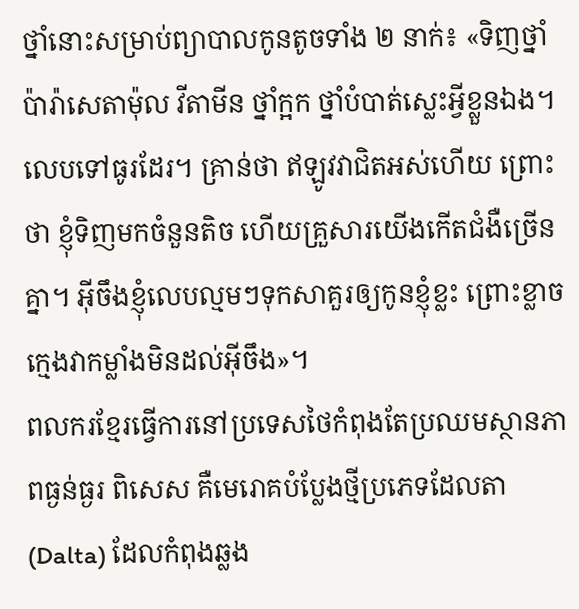ថ្នាំនោះសម្រាប់ព្យាបាលកូនតូចទាំង ២ នាក់៖ «ទិញថ្នាំប៉ារ៉ាសេតាម៉ុល វីតាមីន ថ្នាំក្អក ថ្នាំបំបាត់ស្លេះអ្វីខ្លួនឯង។ លេបទៅធូរដែរ។ គ្រាន់ថា ឥឡូវវាជិតអស់ហើយ ព្រោះថា ខ្ញុំទិញមកចំនួនតិច ហើយគ្រួសារយើងកើតជំងឺច្រើនគ្នា។ អ៊ីចឹងខ្ញុំលេបល្មមៗទុកសាគួរឲ្យកូនខ្ញុំខ្លះ ព្រោះខ្លាចក្មេងវាកម្លាំងមិនដល់អ៊ីចឹង»។
ពលករខ្មែរធ្វើការនៅប្រទេសថៃកំពុងតែប្រឈមស្ថានភាពធ្ងន់ធ្ងរ ពិសេស គឺមេរោគបំប្លែងថ្មីប្រភេទដែលតា (Dalta) ដែលកំពុងឆ្លង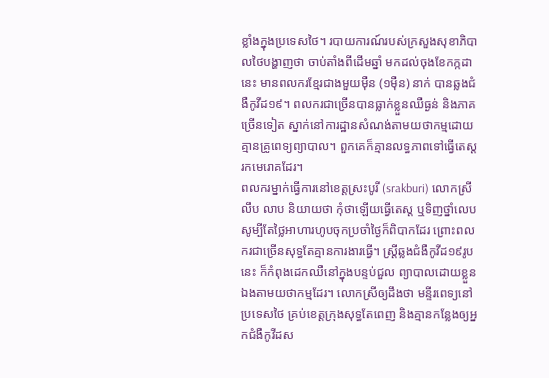ខ្លាំងក្នុងប្រទេសថៃ។ របាយការណ៍របស់ក្រសួងសុខាភិបាលថៃបង្ហាញថា ចាប់តាំងពីដើមឆ្នាំ មកដល់ចុងខែកក្កដានេះ មានពលករខ្មែរជាងមួយម៉ឺន (១ម៉ឺន) នាក់ បានឆ្លងជំងឺកូវីដ១៩។ ពលករជាច្រើនបានធ្លាក់ខ្លួនឈឺធ្ងន់ និងភាគច្រើនទៀត ស្នាក់នៅការដ្ឋានសំណង់តាមយថាកម្មដោយគ្មានគ្រូពេទ្យព្យាបាល។ ពួកគេក៏គ្មានលទ្ធភាពទៅធ្វើតេស្តរកមេរោគដែរ។
ពលករម្នាក់ធ្វើការនៅខេត្តស្រះបូរី (srakburi) លោកស្រី លឹប លាប និយាយថា កុំថាឡើយធ្វើតេស្ត ឬទិញថ្នាំលេប សូម្បីតែថ្លៃអាហារហូបចុកប្រចាំថ្ងៃក៏ពិបាកដែរ ព្រោះពលករជាច្រើនសុទ្ធតែគ្មានការងារធ្វើ។ ស្ត្រីឆ្លងជំងឺកូវីដ១៩រូបនេះ ក៏កំពុងដេកឈឺនៅក្នុងបន្ទប់ជួល ព្យាបាលដោយខ្លួនឯងតាមយថាកម្មដែរ។ លោកស្រីឲ្យដឹងថា មន្ទីរពេទ្យនៅប្រទេសថៃ គ្រប់ខេត្តក្រុងសុទ្ធតែពេញ និងគ្មានកន្លែងឲ្យអ្នកជំងឺកូវីដស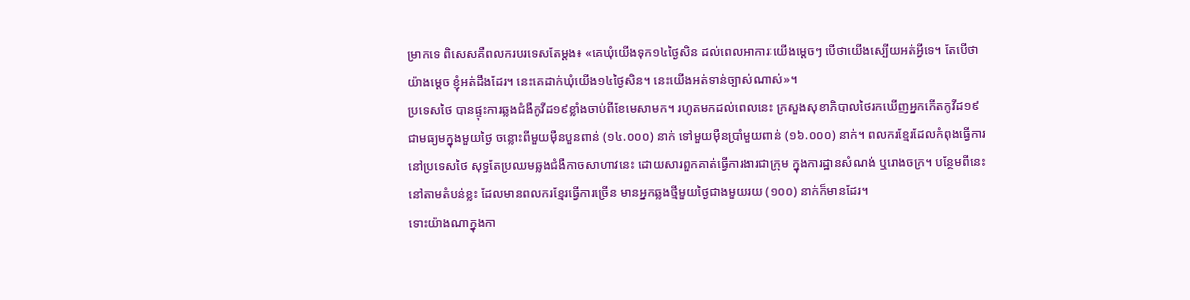ម្រាកទេ ពិសេសគឺពលករបរទេសតែម្ដង៖ «គេឃុំយើងទុក១៤ថ្ងៃសិន ដល់ពេលអាការៈយើងម្ដេចៗ បើថាយើងស្បើយអត់អ្វីទេ។ តែបើថា យ៉ាងម្ដេច ខ្ញុំអត់ដឹងដែរ។ នេះគេដាក់ឃុំយើង១៤ថ្ងៃសិន។ នេះយើងអត់ទាន់ច្បាស់ណាស់»។
ប្រទេសថៃ បានផ្ទុះការឆ្លងជំងឺកូវីដ១៩ខ្លាំងចាប់ពីខែមេសាមក។ រហូតមកដល់ពេលនេះ ក្រសួងសុខាភិបាលថៃរកឃើញអ្នកកើតកូវីដ១៩ជាមធ្យមក្នុងមួយថ្ងៃ ចន្លោះពីមួយម៉ឺនបួនពាន់ (១៤.០០០) នាក់ ទៅមួយម៉ឺនប្រាំមួយពាន់ (១៦.០០០) នាក់។ ពលករខ្មែរដែលកំពុងធ្វើការនៅប្រទេសថៃ សុទ្ធតែប្រឈមឆ្លងជំងឺកាចសាហាវនេះ ដោយសារពួកគាត់ធ្វើការងារជាក្រុម ក្នុងការដ្ឋានសំណង់ ឬរោងចក្រ។ បន្ថែមពីនេះនៅតាមតំបន់ខ្លះ ដែលមានពលករខ្មែរធ្វើការច្រើន មានអ្នកឆ្លងថ្មីមួយថ្ងៃជាងមួយរយ (១០០) នាក់ក៏មានដែរ។
ទោះយ៉ាងណាក្នុងកា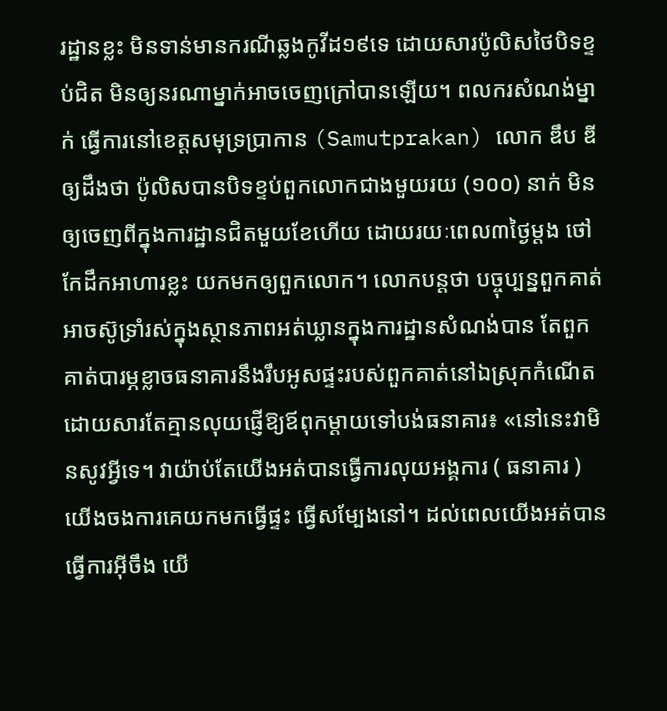រដ្ឋានខ្លះ មិនទាន់មានករណីឆ្លងកូវីដ១៩ទេ ដោយសារប៉ូលិសថៃបិទខ្ទប់ជិត មិនឲ្យនរណាម្នាក់អាចចេញក្រៅបានឡើយ។ ពលករសំណង់ម្នាក់ ធ្វើការនៅខេត្តសមុទ្រប្រាកាន (Samutprakan) លោក ឌឹប ឌី ឲ្យដឹងថា ប៉ូលិសបានបិទខ្ទប់ពួកលោកជាងមួយរយ (១០០) នាក់ មិនឲ្យចេញពីក្នុងការដ្ឋានជិតមួយខែហើយ ដោយរយៈពេល៣ថ្ងៃម្ដង ថៅកែដឹកអាហារខ្លះ យកមកឲ្យពួកលោក។ លោកបន្តថា បច្ចុប្បន្នពួកគាត់អាចស៊ូទ្រាំរស់ក្នុងស្ថានភាពអត់ឃ្លានក្នុងការដ្ឋានសំណង់បាន តែពួកគាត់បារម្ភខ្លាចធនាគារនឹងរឹបអូសផ្ទះរបស់ពួកគាត់នៅឯស្រុកកំណើត ដោយសារតែគ្មានលុយផ្ញើឱ្យឪពុកម្ដាយទៅបង់ធនាគារ៖ «នៅនេះវាមិនសូវអ្វីទេ។ វាយ៉ាប់តែយើងអត់បានធ្វើការលុយអង្គការ ( ធនាគារ ) យើងចងការគេយកមកធ្វើផ្ទះ ធ្វើសម្បែងនៅ។ ដល់ពេលយើងអត់បានធ្វើការអ៊ីចឹង យើ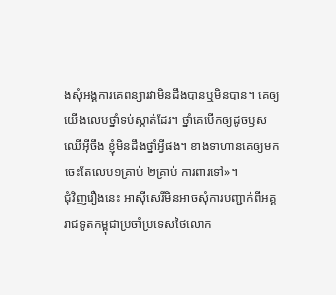ងសុំអង្គការគេពន្យារវាមិនដឹងបានឬមិនបាន។ គេឲ្យយើងលេបថ្នាំទប់ស្កាត់ដែរ។ ថ្នាំគេបើកឲ្យដូចឫសឈើអ៊ីចឹង ខ្ញុំមិនដឹងថ្នាំអ្វីផង។ ខាងទាហានគេឲ្យមក ចេះតែលេប១គ្រាប់ ២គ្រាប់ ការពារទៅ»។
ជុំវិញរឿងនេះ អាស៊ីសេរីមិនអាចសុំការបញ្ជាក់ពីអគ្គរាជទូតកម្ពុជាប្រចាំប្រទេសថៃលោក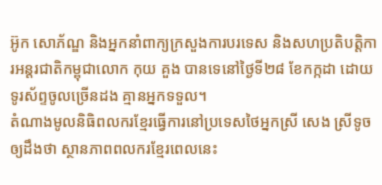អ៊ូក សោភ័ណ្ឌ និងអ្នកនាំពាក្យក្រសួងការបរទេស និងសហប្រតិបត្តិការអន្តរជាតិកម្ពុជាលោក កុយ គួង បានទេនៅថ្ងៃទី២៨ ខែកក្កដា ដោយទូរស័ព្ទចូលច្រើនដង គ្មានអ្នកទទួល។
តំណាងមូលនិធិពលករខ្មែរធ្វើការនៅប្រទេសថៃអ្នកស្រី សេង ស្រីទូច ឲ្យដឹងថា ស្ថានភាពពលករខ្មែរពេលនេះ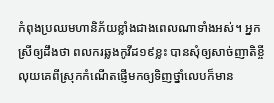កំពុងប្រឈមហានិភ័យខ្លាំងជាងពេលណាទាំងអស់។ អ្នកស្រីឲ្យដឹងថា ពលករឆ្លងកូវីដ១៩ខ្លះ បានសុំឲ្យសាច់ញាតិខ្ចីលុយគេពីស្រុកកំណើតផ្ញើមកឲ្យទិញថ្នាំលេបក៏មាន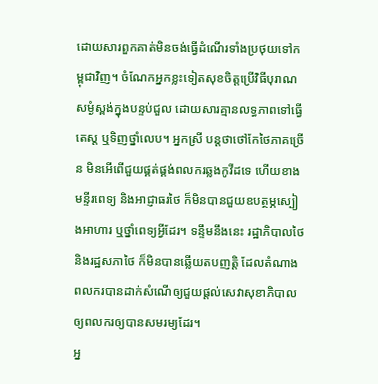ដោយសារពួកគាត់មិនចង់ធ្វើដំណើរទាំងប្រថុយទៅកម្ពុជាវិញ។ ចំណែកអ្នកខ្លះទៀតសុខចិត្តប្រើវិធីបុរាណសម្ងំស្ពង់ក្នុងបន្ទប់ជួល ដោយសារគ្មានលទ្ធភាពទៅធ្វើតេស្ត ឬទិញថ្នាំលេប។ អ្នកស្រី បន្តថាថៅកែថៃភាគច្រើន មិនអើពើជួយផ្គត់ផ្គង់ពលករឆ្លងកូវីដទេ ហើយខាងមន្ទីរពេទ្យ និងអាជ្ញាធរថៃ ក៏មិនបានជួយឧបត្ថម្ភស្បៀងអាហារ ឬថ្នាំពេទ្យអ្វីដែរ។ ទន្ទឹមនឹងនេះ រដ្ឋាភិបាលថៃ និងរដ្ឋសភាថៃ ក៏មិនបានឆ្លើយតបញត្តិ ដែលតំណាងពលករបានដាក់សំណើឲ្យជួយផ្ដល់សេវាសុខាភិបាលឲ្យពលករឲ្យបានសមរម្យដែរ។
អ្ន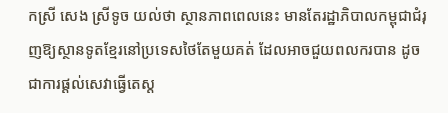កស្រី សេង ស្រីទូច យល់ថា ស្ថានភាពពេលនេះ មានតែរដ្ឋាភិបាលកម្ពុជាជំរុញឱ្យស្ថានទូតខ្មែរនៅប្រទេសថៃតែមួយគត់ ដែលអាចជួយពលករបាន ដូចជាការផ្ដល់សេវាធ្វើតេស្ត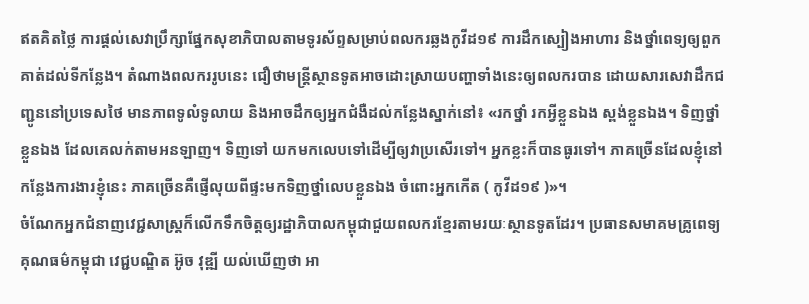ឥតគិតថ្លៃ ការផ្ដល់សេវាប្រឹក្សាផ្នែកសុខាភិបាលតាមទូរស័ព្ទសម្រាប់ពលករឆ្លងកូវីដ១៩ ការដឹកស្បៀងអាហារ និងថ្នាំពេទ្យឲ្យពួកគាត់ដល់ទីកន្លែង។ តំណាងពលកររូបនេះ ជឿថាមន្ត្រីស្ថានទូតអាចដោះស្រាយបញ្ហាទាំងនេះឲ្យពលករបាន ដោយសារសេវាដឹកជញ្ជូននៅប្រទេសថៃ មានភាពទូលំទូលាយ និងអាចដឹកឲ្យអ្នកជំងឺដល់កន្លែងស្នាក់នៅ៖ «រកថ្នាំ រកអ្វីខ្លួនឯង ស្ពង់ខ្លួនឯង។ ទិញថ្នាំខ្លួនឯង ដែលគេលក់តាមអនឡាញ។ ទិញទៅ យកមកលេបទៅដើម្បីឲ្យវាប្រសើរទៅ។ អ្នកខ្លះក៏បានធូរទៅ។ ភាគច្រើនដែលខ្ញុំនៅកន្លែងការងារខ្ញុំនេះ ភាគច្រើនគឺផ្ញើលុយពីផ្ទះមកទិញថ្នាំលេបខ្លួនឯង ចំពោះអ្នកកើត ( កូវីដ១៩ )»។
ចំណែកអ្នកជំនាញវេជ្ជសាស្ត្រក៏លើកទឹកចិត្តឲ្យរដ្ឋាភិបាលកម្ពុជាជួយពលករខ្មែរតាមរយៈស្ថានទូតដែរ។ ប្រធានសមាគមគ្រូពេទ្យគុណធម៌កម្ពុជា វេជ្ជបណ្ឌិត អ៊ូច វុឌ្ឍី យល់ឃើញថា អា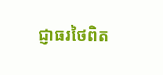ជ្ញាធរថៃពិត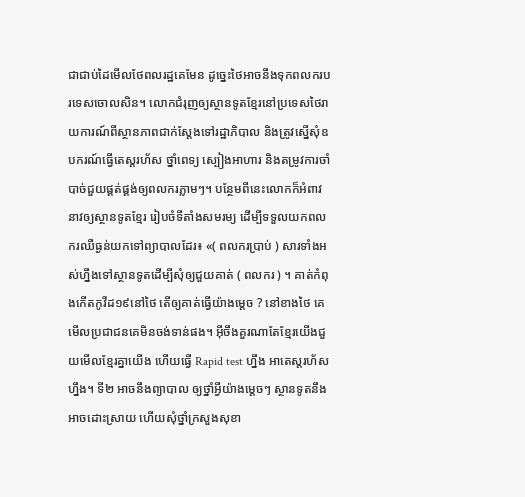ជាជាប់ដៃមើលថែពលរដ្ឋគេមែន ដូច្នេះថៃអាចនឹងទុកពលករបរទេសចោលសិន។ លោកជំរុញឲ្យស្ថានទូតខ្មែរនៅប្រទេសថៃរាយការណ៍ពីស្ថានភាពជាក់ស្ដែងទៅរដ្ឋាភិបាល និងត្រូវស្នើសុំឧបករណ៍ធ្វើតេស្តរហ័ស ថ្នាំពេទ្យ ស្បៀងអាហារ និងតម្រូវការចាំបាច់ជួយផ្គត់ផ្គង់ឲ្យពលករភ្លាមៗ។ បន្ថែមពីនេះលោកក៏អំពាវនាវឲ្យស្ថានទូតខ្មែរ រៀបចំទីតាំងសមរម្យ ដើម្បីទទួលយកពលករឈឺធ្ងន់យកទៅព្យាបាលដែរ៖ «( ពលករប្រាប់ ) សារទាំងអស់ហ្នឹងទៅស្ថានទូតដើម្បីសុំឲ្យជួយគាត់ ( ពលករ ) ។ គាត់កំពុងកើតកូវីដ១៩នៅថៃ តើឲ្យគាត់ធ្វើយ៉ាងម្ដេច ? នៅខាងថៃ គេមើលប្រជាជនគេមិនចង់ទាន់ផង។ អ៊ីចឹងគួរណាតែខ្មែរយើងជួយមើលខ្មែរគ្នាយើង ហើយធ្វើ Rapid test ហ្នឹង អាតេស្តរហ័សហ្នឹង។ ទី២ អាចនឹងព្យាបាល ឲ្យថ្នាំអ្វីយ៉ាងម្ដេចៗ ស្ថានទូតនឹងអាចដោះស្រាយ ហើយសុំថ្នាំក្រសួងសុខា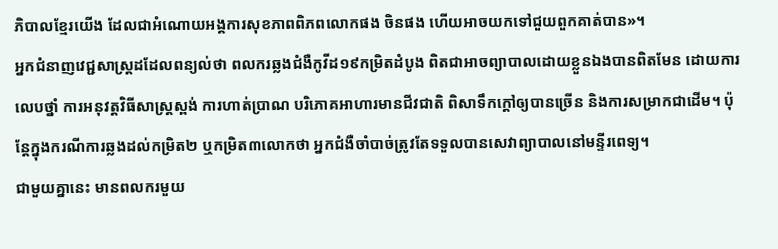ភិបាលខ្មែរយើង ដែលជាអំណោយអង្គការសុខភាពពិភពលោកផង ចិនផង ហើយអាចយកទៅជួយពួកគាត់បាន»។
អ្នកជំនាញវេជ្ជសាស្ត្រដដែលពន្យល់ថា ពលករឆ្លងជំងឺកូវីដ១៩កម្រិតដំបូង ពិតជាអាចព្យាបាលដោយខ្លួនឯងបានពិតមែន ដោយការលេបថ្នាំ ការអនុវត្តវិធីសាស្ត្រស្ពង់ ការហាត់ប្រាណ បរិភោគអាហារមានជីវជាតិ ពិសាទឹកក្ដៅឲ្យបានច្រើន និងការសម្រាកជាដើម។ ប៉ុន្តែក្នុងករណីការឆ្លងដល់កម្រិត២ ឬកម្រិត៣លោកថា អ្នកជំងឺចាំបាច់ត្រូវតែទទួលបានសេវាព្យាបាលនៅមន្ទីរពេទ្យ។
ជាមួយគ្នានេះ មានពលករមួយ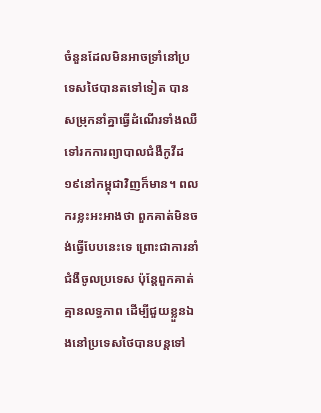ចំនួនដែលមិនអាចទ្រាំនៅប្រទេសថៃបានតទៅទៀត បានសម្រុកនាំគ្នាធ្វើដំណើរទាំងឈឺ ទៅរកការព្យាបាលជំងឺកូវីដ១៩នៅកម្ពុជាវិញក៏មាន។ ពលករខ្លះអះអាងថា ពួកគាត់មិនចង់ធ្វើបែបនេះទេ ព្រោះជាការនាំជំងឺចូលប្រទេស ប៉ុន្តែពួកគាត់គ្មានលទ្ធភាព ដើម្បីជួយខ្លួនឯងនៅប្រទេសថៃបានបន្តទៅ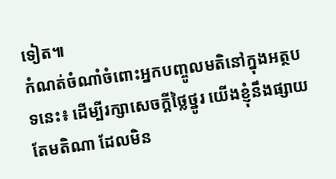ទៀត៕
កំណត់ចំណាំចំពោះអ្នកបញ្ចូលមតិនៅក្នុងអត្ថបទនេះ៖ ដើម្បីរក្សាសេចក្ដីថ្លៃថ្នូរ យើងខ្ញុំនឹងផ្សាយតែមតិណា ដែលមិន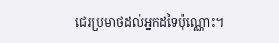ជេរប្រមាថដល់អ្នកដទៃប៉ុណ្ណោះ។